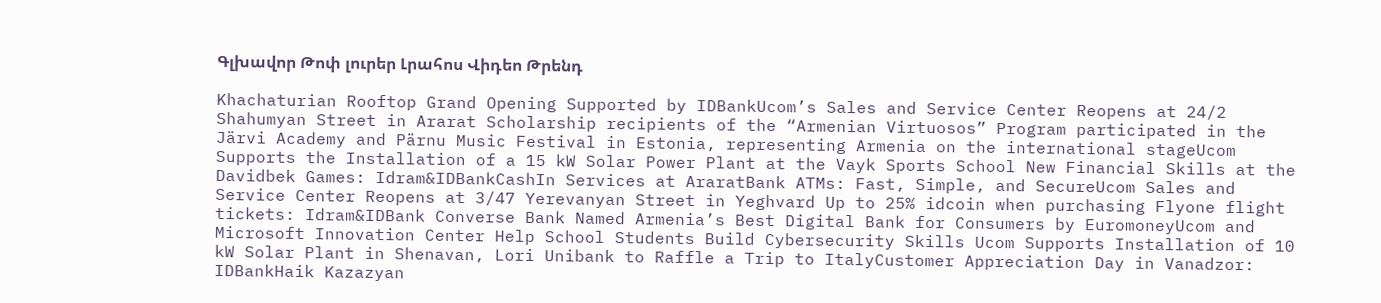Գլխավոր Թոփ լուրեր Լրահոս Վիդեո Թրենդ

Khachaturian Rooftop Grand Opening Supported by IDBankUcom’s Sales and Service Center Reopens at 24/2 Shahumyan Street in Ararat Scholarship recipients of the “Armenian Virtuosos” Program participated in the Järvi Academy and Pärnu Music Festival in Estonia, representing Armenia on the international stageUcom Supports the Installation of a 15 kW Solar Power Plant at the Vayk Sports School New Financial Skills at the Davidbek Games: Idram&IDBankCashIn Services at AraratBank ATMs: Fast, Simple, and SecureUcom Sales and Service Center Reopens at 3/47 Yerevanyan Street in Yeghvard Up to 25% idcoin when purchasing Flyone flight tickets: Idram&IDBank Converse Bank Named Armenia’s Best Digital Bank for Consumers by EuromoneyUcom and Microsoft Innovation Center Help School Students Build Cybersecurity Skills Ucom Supports Installation of 10 kW Solar Plant in Shenavan, Lori Unibank to Raffle a Trip to ItalyCustomer Appreciation Day in Vanadzor: IDBankHaik Kazazyan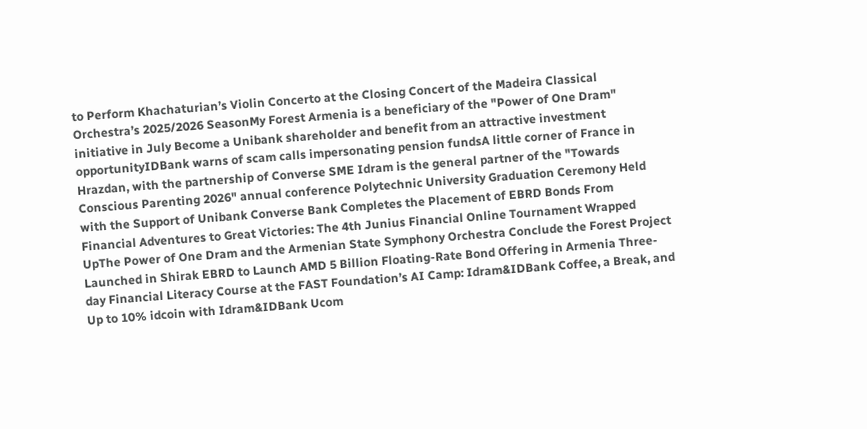to Perform Khachaturian’s Violin Concerto at the Closing Concert of the Madeira Classical Orchestra’s 2025/2026 SeasonMy Forest Armenia is a beneficiary of the "Power of One Dram" initiative in July Become a Unibank shareholder and benefit from an attractive investment opportunityIDBank warns of scam calls impersonating pension fundsA little corner of France in Hrazdan, with the partnership of Converse SME Idram is the general partner of the "Towards Conscious Parenting 2026" annual conference Polytechnic University Graduation Ceremony Held with the Support of Unibank Converse Bank Completes the Placement of EBRD Bonds From Financial Adventures to Great Victories: The 4th Junius Financial Online Tournament Wrapped UpThe Power of One Dram and the Armenian State Symphony Orchestra Conclude the Forest Project Launched in Shirak EBRD to Launch AMD 5 Billion Floating-Rate Bond Offering in Armenia Three-day Financial Literacy Course at the FAST Foundation’s AI Camp: Idram&IDBank Coffee, a Break, and Up to 10% idcoin with Idram&IDBank Ucom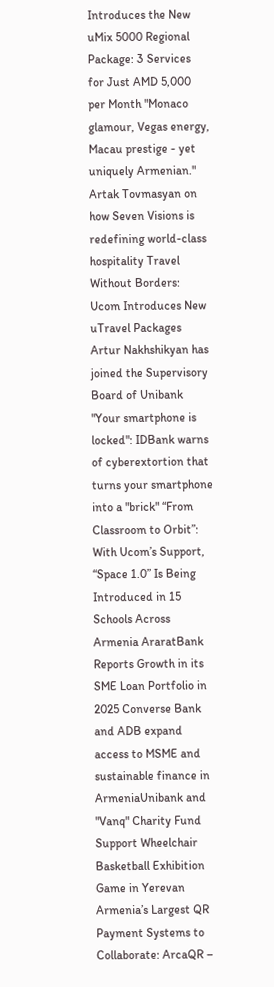Introduces the New uMix 5000 Regional Package: 3 Services for Just AMD 5,000 per Month "Monaco glamour, Vegas energy, Macau prestige - yet uniquely Armenian." Artak Tovmasyan on how Seven Visions is redefining world-class hospitality Travel Without Borders: Ucom Introduces New uTravel Packages Artur Nakhshikyan has joined the Supervisory Board of Unibank "Your smartphone is locked": IDBank warns of cyberextortion that turns your smartphone into a "brick" “From Classroom to Orbit”: With Ucom’s Support, “Space 1.0” Is Being Introduced in 15 Schools Across Armenia AraratBank Reports Growth in its SME Loan Portfolio in 2025 Converse Bank and ADB expand access to MSME and sustainable finance in ArmeniaUnibank and "Vanq" Charity Fund Support Wheelchair Basketball Exhibition Game in Yerevan Armenia’s Largest QR Payment Systems to Collaborate: ArcaQR –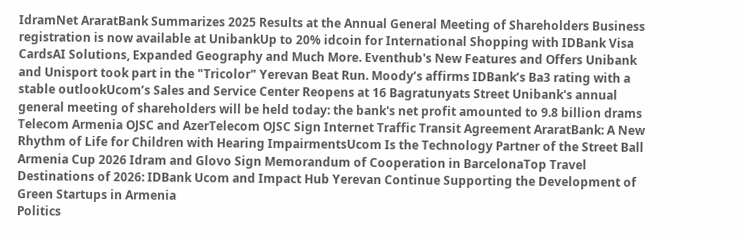IdramNet AraratBank Summarizes 2025 Results at the Annual General Meeting of Shareholders Business registration is now available at UnibankUp to 20% idcoin for International Shopping with IDBank Visa CardsAI Solutions, Expanded Geography and Much More. Eventhub's New Features and Offers Unibank and Unisport took part in the "Tricolor" Yerevan Beat Run. Moody’s affirms IDBank’s Ba3 rating with a stable outlookUcom’s Sales and Service Center Reopens at 16 Bagratunyats Street Unibank's annual general meeting of shareholders will be held today: the bank's net profit amounted to 9.8 billion drams Telecom Armenia OJSC and AzerTelecom OJSC Sign Internet Traffic Transit Agreement AraratBank: A New Rhythm of Life for Children with Hearing ImpairmentsUcom Is the Technology Partner of the Street Ball Armenia Cup 2026 Idram and Glovo Sign Memorandum of Cooperation in BarcelonaTop Travel Destinations of 2026: IDBank Ucom and Impact Hub Yerevan Continue Supporting the Development of Green Startups in Armenia
Politics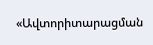«Ավտորիտարացման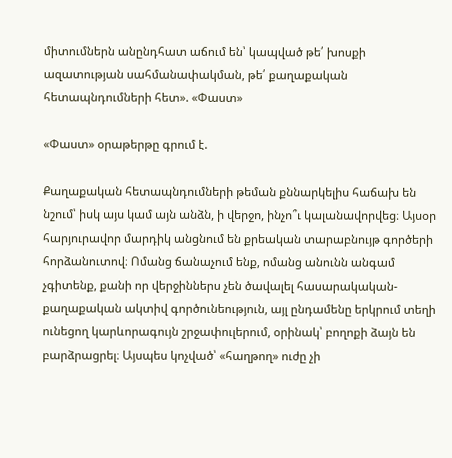միտումներն անընդհատ աճում են՝ կապված թե՛ խոսքի ազատության սահմանափակման, թե՛ քաղաքական հետապնդումների հետ». «Փաստ»

«Փաստ» օրաթերթը գրում է.

Քաղաքական հետապնդումների թեման քննարկելիս հաճախ են նշում՝ իսկ այս կամ այն անձն, ի վերջո, ինչո՞ւ կալանավորվեց։ Այսօր հարյուրավոր մարդիկ անցնում են քրեական տարաբնույթ գործերի հորձանուտով։ Ոմանց ճանաչում ենք, ոմանց անունն անգամ չգիտենք, քանի որ վերջիններս չեն ծավալել հասարակական-քաղաքական ակտիվ գործունեություն, այլ ընդամենը երկրում տեղի ունեցող կարևորագույն շրջափուլերում, օրինակ՝ բողոքի ձայն են բարձրացրել։ Այսպես կոչված՝ «հաղթող» ուժը չի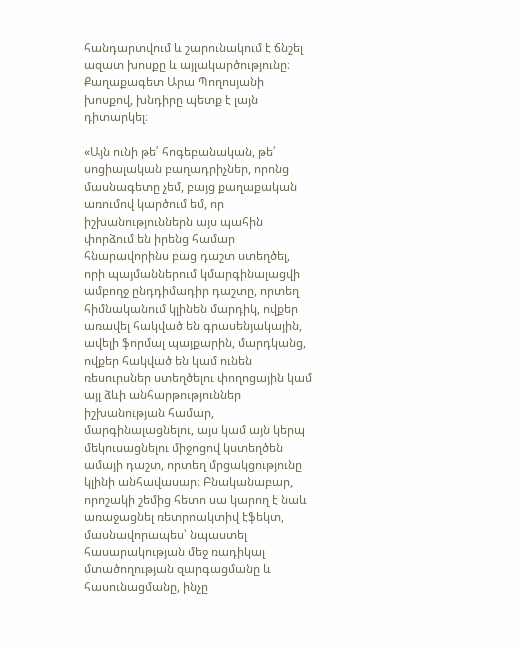հանդարտվում և շարունակում է ճնշել ազատ խոսքը և այլակարծությունը։ Քաղաքագետ Արա Պողոսյանի խոսքով, խնդիրը պետք է լայն դիտարկել։

«Այն ունի թե՛ հոգեբանական, թե՛ սոցիալական բաղադրիչներ, որոնց մասնագետը չեմ, բայց քաղաքական առումով կարծում եմ, որ իշխանություններն այս պահին փորձում են իրենց համար հնարավորինս բաց դաշտ ստեղծել, որի պայմաններում կմարգինալացվի ամբողջ ընդդիմադիր դաշտը, որտեղ հիմնականում կլինեն մարդիկ, ովքեր առավել հակված են գրասենյակային, ավելի ֆորմալ պայքարին, մարդկանց, ովքեր հակված են կամ ունեն ռեսուրսներ ստեղծելու փողոցային կամ այլ ձևի անհարթություններ իշխանության համար, մարգինալացնելու, այս կամ այն կերպ մեկուսացնելու միջոցով կստեղծեն ամայի դաշտ, որտեղ մրցակցությունը կլինի անհավասար։ Բնականաբար, որոշակի շեմից հետո սա կարող է նաև առաջացնել ռետրոակտիվ էֆեկտ, մասնավորապես՝ նպաստել հասարակության մեջ ռադիկալ մտածողության զարգացմանը և հասունացմանը, ինչը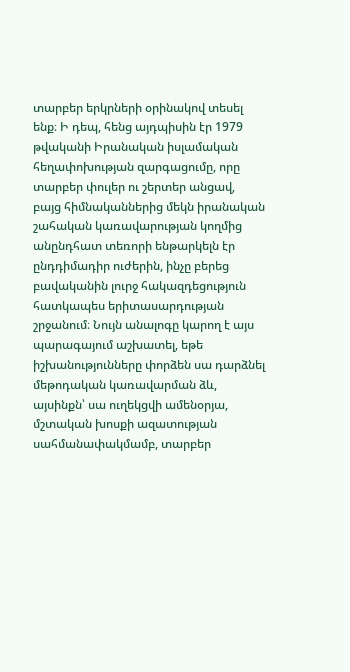տարբեր երկրների օրինակով տեսել ենք։ Ի դեպ, հենց այդպիսին էր 1979 թվականի Իրանական իսլամական հեղափոխության զարգացումը, որը տարբեր փուլեր ու շերտեր անցավ, բայց հիմնականներից մեկն իրանական շահական կառավարության կողմից անընդհատ տեռորի ենթարկելն էր ընդդիմադիր ուժերին, ինչը բերեց բավականին լուրջ հակազդեցություն հատկապես երիտասարդության շրջանում։ Նույն անալոգը կարող է այս պարագայում աշխատել, եթե իշխանությունները փորձեն սա դարձնել մեթոդական կառավարման ձև, այսինքն՝ սա ուղեկցվի ամենօրյա, մշտական խոսքի ազատության սահմանափակմամբ, տարբեր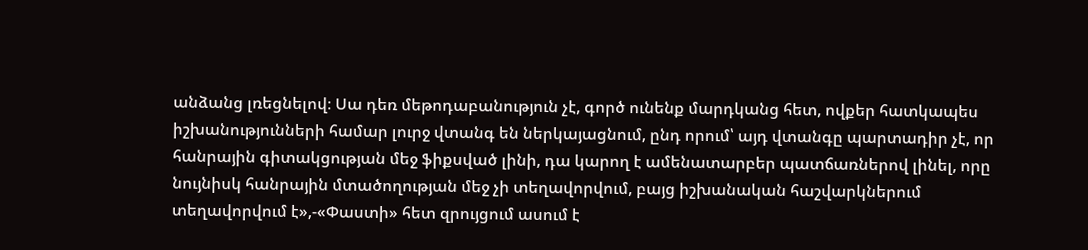անձանց լռեցնելով։ Սա դեռ մեթոդաբանություն չէ, գործ ունենք մարդկանց հետ, ովքեր հատկապես իշխանությունների համար լուրջ վտանգ են ներկայացնում, ընդ որում՝ այդ վտանգը պարտադիր չէ, որ հանրային գիտակցության մեջ ֆիքսված լինի, դա կարող է ամենատարբեր պատճառներով լինել, որը նույնիսկ հանրային մտածողության մեջ չի տեղավորվում, բայց իշխանական հաշվարկներում տեղավորվում է»,-«Փաստի» հետ զրույցում ասում է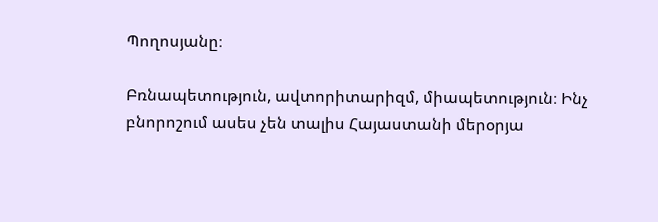Պողոսյանը։

Բռնապետություն, ավտորիտարիզմ, միապետություն։ Ինչ բնորոշում ասես չեն տալիս Հայաստանի մերօրյա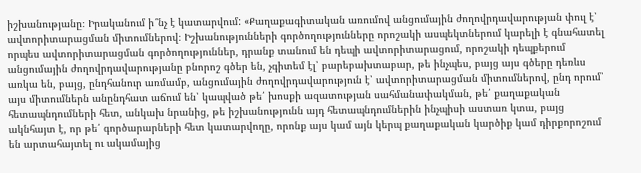իշխանությանը։ Իրականում ի՞նչ է կատարվում: «Քաղաքագիտական առումով անցումային ժողովրդավարության փուլ է՝ ավտորիտարացման միտումներով։ Իշխանությունների գործողությունները որոշակի ասպեկտներում կարելի է գնահատել որպես ավտորիտարացման գործողություններ, դրանք տանում են դեպի ավտորիտարացում, որոշակի դեպքերում անցումային ժողովրդավարությանը բնորոշ գծեր են, չգիտեմ էլ՝ բարեբախտաբար, թե ինչպես, բայց այս գծերը դեռևս առկա են, բայց, ընդհանուր առմամբ, անցումային ժողովրդավարություն է՝ ավտորիտարացման միտումներով, ընդ որում՝ այս միտումներն անընդհատ աճում են՝ կապված թե՛ խոսքի ազատության սահմանափակման, թե՛ քաղաքական հետապնդումների հետ, անկախ նրանից, թե իշխանությունն այդ հետապնդումներին ինչպիսի աստառ կտա, բայց ակնհայտ է, որ թե՛ գործարարների հետ կատարվողը, որոնք այս կամ այն կերպ քաղաքական կարծիք կամ դիրքորոշում են արտահայտել ու ակամայից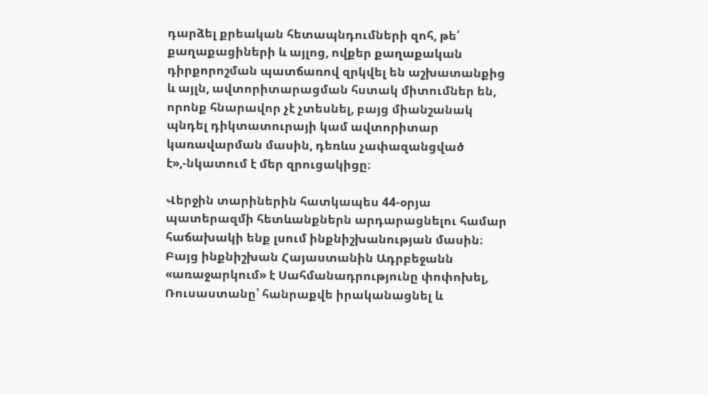դարձել քրեական հետապնդումների զոհ, թե՛ քաղաքացիների և այլոց, ովքեր քաղաքական դիրքորոշման պատճառով զրկվել են աշխատանքից և այլն, ավտորիտարացման հստակ միտումներ են, որոնք հնարավոր չէ չտեսնել, բայց միանշանակ պնդել դիկտատուրայի կամ ավտորիտար կառավարման մասին, դեռևս չափազանցված է»,-նկատում է մեր զրուցակիցը։

Վերջին տարիներին հատկապես 44-օրյա պատերազմի հետևանքներն արդարացնելու համար հաճախակի ենք լսում ինքնիշխանության մասին։ Բայց ինքնիշխան Հայաստանին Ադրբեջանն «առաջարկում» է Սահմանադրությունը փոփոխել, Ռուսաստանը՝ հանրաքվե իրականացնել և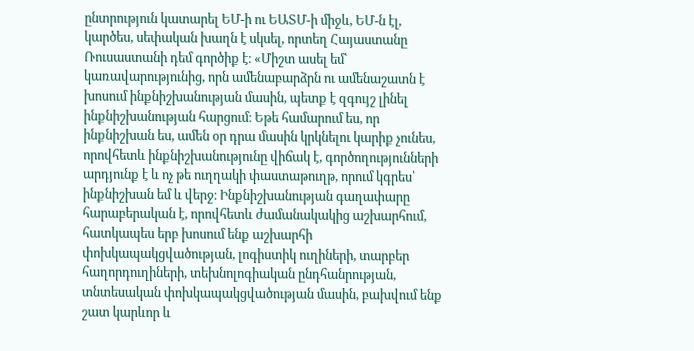ընտրություն կատարել ԵՄ-ի ու ԵԱՏՄ-ի միջև, ԵՄ-ն էլ, կարծես, սեփական խաղն է սկսել, որտեղ Հայաստանը Ռուսաստանի դեմ գործիք է։ «Միշտ ասել եմ՝ կառավարությունից, որն ամենաբարձրն ու ամենաշատն է խոսում ինքնիշխանության մասին, պետք է զգույշ լինել ինքնիշխանության հարցում։ Եթե համարում ես, որ ինքնիշխան ես, ամեն օր դրա մասին կրկնելու կարիք չունես, որովհետև ինքնիշխանությունը վիճակ է, գործողությունների արդյունք է և ոչ թե ուղղակի փաստաթուղթ, որում կգրես՝ ինքնիշխան եմ և վերջ։ Ինքնիշխանության գաղափարը հարաբերական է, որովհետև ժամանակակից աշխարհում, հատկապես երբ խոսում ենք աշխարհի փոխկապակցվածության, լոգիստիկ ուղիների, տարբեր հաղորդուղիների, տեխնոլոգիական ընդհանրության, տնտեսական փոխկապակցվածության մասին, բախվում ենք շատ կարևոր և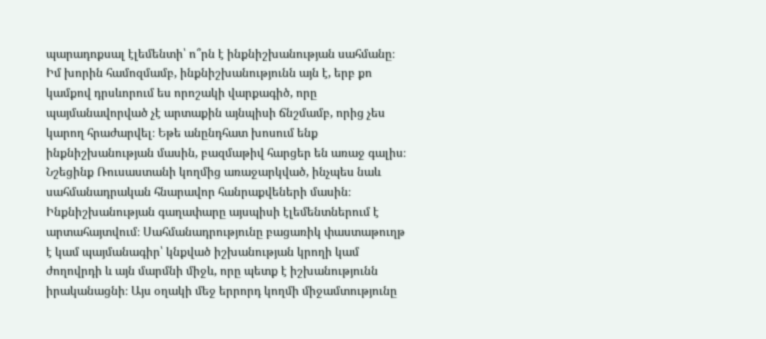պարադոքսալ էլեմենտի՝ ո՞րն է ինքնիշխանության սահմանը։ Իմ խորին համոզմամբ, ինքնիշխանությունն այն է, երբ քո կամքով դրսևորում ես որոշակի վարքագիծ, որը պայմանավորված չէ արտաքին այնպիսի ճնշմամբ, որից չես կարող հրաժարվել։ Եթե անընդհատ խոսում ենք ինքնիշխանության մասին, բազմաթիվ հարցեր են առաջ գալիս։ Նշեցինք Ռուսաստանի կողմից առաջարկված, ինչպես նաև սահմանադրական հնարավոր հանրաքվեների մասին։ Ինքնիշխանության գաղափարը այսպիսի էլեմենտներում է արտահայտվում։ Սահմանադրությունը բացառիկ փաստաթուղթ է կամ պայմանագիր՝ կնքված իշխանության կրողի կամ ժողովրդի և այն մարմնի միջև, որը պետք է իշխանությունն իրականացնի։ Այս օղակի մեջ երրորդ կողմի միջամտությունը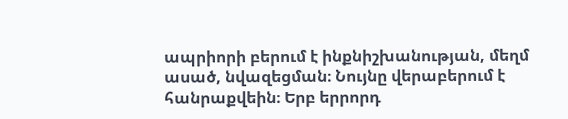ապրիորի բերում է ինքնիշխանության, մեղմ ասած, նվազեցման։ Նույնը վերաբերում է հանրաքվեին։ Երբ երրորդ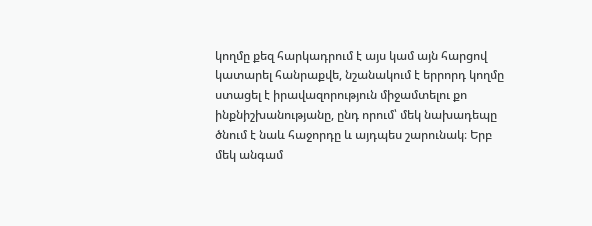կողմը քեզ հարկադրում է այս կամ այն հարցով կատարել հանրաքվե, նշանակում է երրորդ կողմը ստացել է իրավազորություն միջամտելու քո ինքնիշխանությանը, ընդ որում՝ մեկ նախադեպը ծնում է նաև հաջորդը և այդպես շարունակ։ Երբ մեկ անգամ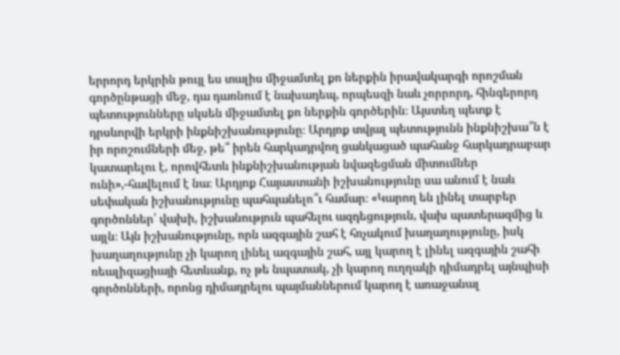երրորդ երկրին թույլ ես տալիս միջամտել քո ներքին իրավակարգի որոշման գործընթացի մեջ, դա դառնում է նախադեպ, որպեսզի նաև չորրորդ, հինգերորդ պետությունները սկսեն միջամտել քո ներքին գործերին։ Այստեղ պետք է դրսևորվի երկրի ինքնիշխանությունը։ Արդյոք տվյալ պետությունն ինքնիշխա՞ն է իր որոշումների մեջ, թե՞ իրեն հարկադրվող ցանկացած պահանջ հարկադրաբար կատարելու է, որովհետև ինքնիշխանության նվազեցման միտումներ ունի»,-հավելում է նա։ Արդյոք Հայաստանի իշխանությունը սա անում է նաև սեփական իշխանությունը պահպանելո՞ւ համար։ «Կարող են լինել տարբեր գործոններ՝ վախի, իշխանություն պահելու ազդեցություն, վախ պատերազմից և այլն։ Այն իշխանությունը, որն ազգային շահ է հռչակում խաղաղությունը, իսկ խաղաղությունը չի կարող լինել ազգային շահ, այլ կարող է լինել ազգային շահի ռեալիզացիայի հետևանք, ոչ թե նպատակ, չի կարող ուղղակի դիմադրել այնպիսի գործոնների, որոնց դիմադրելու պայմաններում կարող է առաջանալ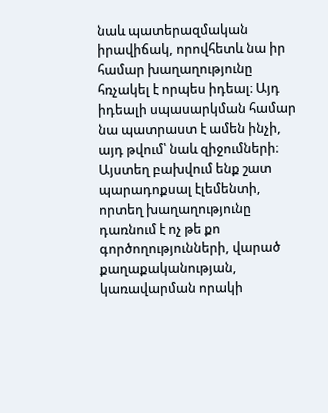նաև պատերազմական իրավիճակ, որովհետև նա իր համար խաղաղությունը հռչակել է որպես իդեալ։ Այդ իդեալի սպասարկման համար նա պատրաստ է ամեն ինչի, այդ թվում՝ նաև զիջումների։ Այստեղ բախվում ենք շատ պարադոքսալ էլեմենտի, որտեղ խաղաղությունը դառնում է ոչ թե քո գործողությունների, վարած քաղաքականության, կառավարման որակի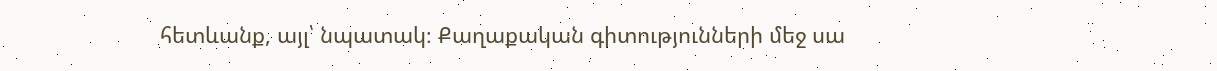հետևանք, այլ՝ նպատակ։ Քաղաքական գիտությունների մեջ սա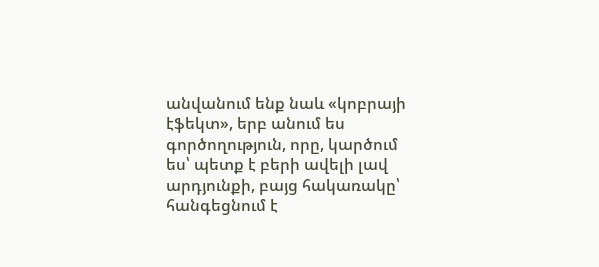անվանում ենք նաև «կոբրայի էֆեկտ», երբ անում ես գործողություն, որը, կարծում ես՝ պետք է բերի ավելի լավ արդյունքի, բայց հակառակը՝ հանգեցնում է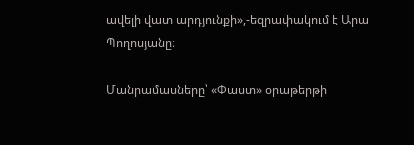ավելի վատ արդյունքի»,-եզրափակում է Արա Պողոսյանը։

Մանրամասները՝ «Փաստ» օրաթերթի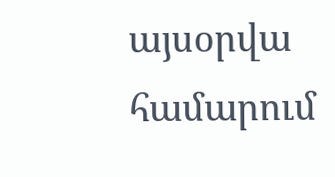այսօրվա համարում